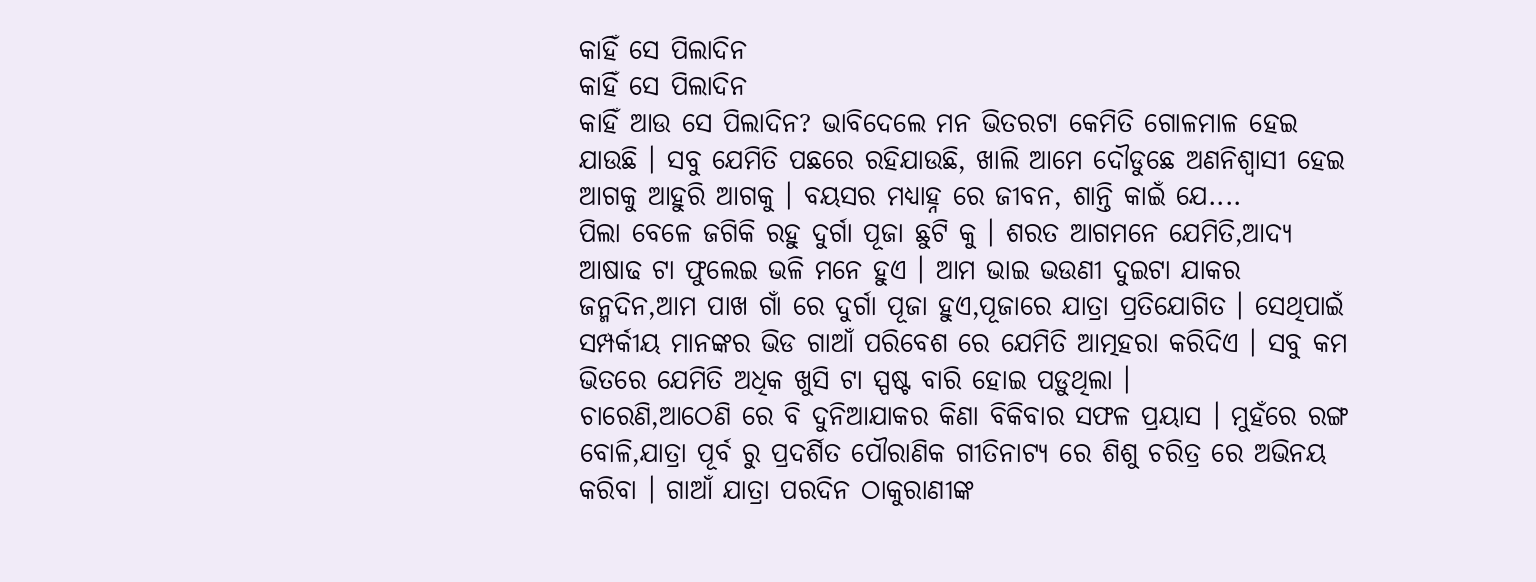କାହିଁ ସେ ପିଲାଦିନ
କାହିଁ ସେ ପିଲାଦିନ
କାହିଁ ଆଉ ସେ ପିଲାଦିନ? ଭାବିଦେଲେ ମନ ଭିତରଟା କେମିତି ଗୋଳମାଳ ହେଇ ଯାଉଛି । ସବୁ ଯେମିତି ପଛରେ ରହିଯାଉଛି, ଖାଲି ଆମେ ଦୌଡୁଛେ ଅଣନିଶ୍ୱାସୀ ହେଇ ଆଗକୁ ଆହୁରି ଆଗକୁ । ବୟସର ମଧ୍ୟାହ୍ନ ରେ ଜୀବନ, ଶାନ୍ତି କାଇଁ ଯେ....
ପିଲା ବେଳେ ଜଗିକି ରହୁ ଦୁର୍ଗା ପୂଜା ଛୁଟି କୁ । ଶରତ ଆଗମନେ ଯେମିତି,ଆଦ୍ୟ ଆଷାଢ ଟା ଫୁଲେଇ ଭଳି ମନେ ହୁଏ । ଆମ ଭାଇ ଭଉଣୀ ଦୁଇଟା ଯାକର ଜନ୍ମଦିନ,ଆମ ପାଖ ଗାଁ ରେ ଦୁର୍ଗା ପୂଜା ହୁଏ,ପୂଜାରେ ଯାତ୍ରା ପ୍ରତିଯୋଗିତ । ସେଥିପାଇଁ ସମ୍ପର୍କୀୟ ମାନଙ୍କର ଭିଡ ଗାଆଁ ପରିବେଶ ରେ ଯେମିତି ଆତ୍ମହରା କରିଦିଏ । ସବୁ କମ ଭିତରେ ଯେମିତି ଅଧିକ ଖୁସି ଟା ସ୍ପଷ୍ଟ ବାରି ହୋଇ ପଡ଼ୁଥିଲା ।
ଚାରେଣି,ଆଠେଣି ରେ ବି ଦୁନିଆଯାକର କିଣା ବିକିବାର ସଫଳ ପ୍ରୟାସ । ମୁହଁରେ ରଙ୍ଗ ବୋଳି,ଯାତ୍ରା ପୂର୍ବ ରୁ ପ୍ରଦର୍ଶିତ ପୌରାଣିକ ଗୀତିନାଟ୍ୟ ରେ ଶିଶୁ ଚରିତ୍ର ରେ ଅଭିନୟ କରିବା । ଗାଆଁ ଯାତ୍ରା ପରଦିନ ଠାକୁରାଣୀଙ୍କ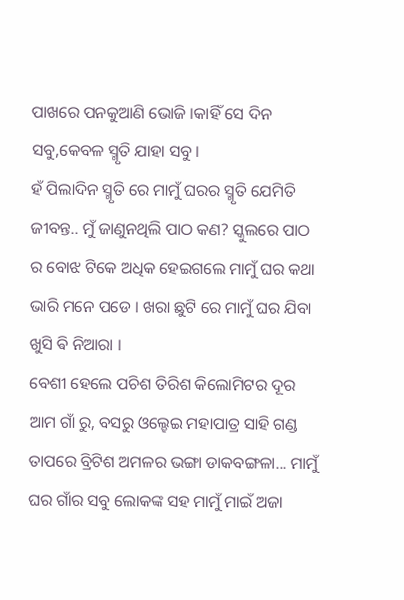ପାଖରେ ପନକୁଆଣି ଭୋଜି ।କାହିଁ ସେ ଦିନ ସବୁ,କେବଳ ସ୍ମୃତି ଯାହା ସବୁ ।
ହଁ ପିଲାଦିନ ସ୍ମୃତି ରେ ମାମୁଁ ଘରର ସ୍ମୃତି ଯେମିତି ଜୀବନ୍ତ.. ମୁଁ ଜାଣୁନଥିଲି ପାଠ କଣ? ସ୍କୁଲରେ ପାଠ ର ବୋଝ ଟିକେ ଅଧିକ ହେଇଗଲେ ମାମୁଁ ଘର କଥା ଭାରି ମନେ ପଡେ । ଖରା ଛୁଟି ରେ ମାମୁଁ ଘର ଯିବା ଖୁସି ଵି ନିଆରା ।
ବେଶୀ ହେଲେ ପଚିଶ ତିରିଶ କିଲୋମିଟର ଦୂର ଆମ ଗାଁ ରୁ, ବସରୁ ଓଲ୍ହେଇ ମହାପାତ୍ର ସାହି ଗଣ୍ଡ ତାପରେ ବ୍ରିଟିଶ ଅମଳର ଭଙ୍ଗା ଡାକବଙ୍ଗଳା... ମାମୁଁ ଘର ଗାଁର ସବୁ ଲୋକଙ୍କ ସହ ମାମୁଁ ମାଇଁ ଅଜା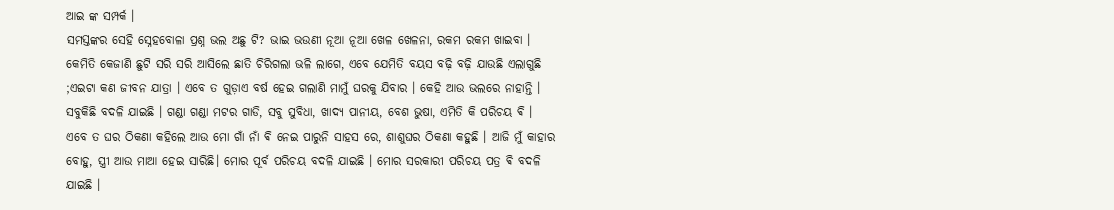ଆଇ ଙ୍କ ସମ୍ପର୍କ ।
ସମସ୍ତଙ୍କର ସେହି ସ୍ନେହବୋଳା ପ୍ରଶ୍ନ ଭଲ ଅଛୁ ଟି? ଭାଇ ଭଉଣୀ ନୂଆ ନୂଆ ଖେଳ ଖେଳନା, ରକମ ରକମ ଖାଇବା । କେମିତି କେଜାଣି ଛୁଟି ସରି ସରି ଆସିଲେ ଛାତି ଚିରିଗଲା ଭଳି ଲାଗେ, ଏବେ ଯେମିତି ବୟସ ବଢ଼ି ବଢ଼ି ଯାଉଛି ଏଲାଗୁଛି ;ଏଇଟା କଣ ଜୀବନ ଯାତ୍ରା । ଏବେ ତ ଗୁଡ଼ାଏ ବର୍ଷ ହେଇ ଗଲାଣି ମାମୁଁ ଘରକୁ ଯିବାର । କେହି ଆଉ ଭଲରେ ନାହାନ୍ତି । ସବୁକିଛି ବଦଳି ଯାଇଛି । ଗଣ୍ଡା ଗଣ୍ଡା ମଟର ଗାଡି, ସବୁ ସୁବିଧା, ଖାଦ୍ୟ ପାନୀୟ, ବେଶ ଭୁଷା, ଏମିତି କି ପରିଚୟ ଵି ।
ଏବେ ତ ଘର ଠିକଣା କହିଲେ ଆଉ ମୋ ଗାଁ ନାଁ ଵି ନେଇ ପାରୁନି ସାହସ ରେ, ଶାଶୁଘର ଠିକଣା କହୁଛି । ଆଜି ମୁଁ କାହାର ବୋହୁ, ସ୍ତ୍ରୀ ଆଉ ମାଆ ହେଇ ସାରିଛି। ମୋର ପୂର୍ବ ପରିଚୟ ବଦଳି ଯାଇଛି । ମୋର ସରକାରୀ ପରିଚୟ ପତ୍ର ଵି ବଦଳି ଯାଇଛି ।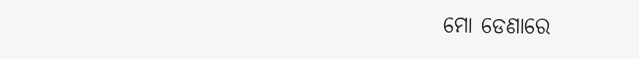ମୋ ଡେଣାରେ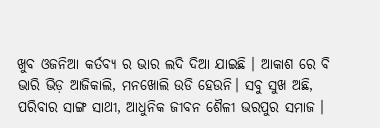ଖୁବ ଓଜନିଆ କର୍ତବ୍ୟ ର ଭାର ଲଦି ଦିଆ ଯାଇଛି । ଆକାଶ ରେ ବି ଭାରି ଭିଡ଼ ଆଜିକାଲି, ମନଖୋଲି ଉଡି ହେଉନି। ସବୁ ସୁଖ ଅଛି, ପରିବାର ସାଙ୍ଗ ସାଥୀ, ଆଧୁନିକ ଜୀବନ ଶୈଳୀ ଭରପୁର ସମାଜ ।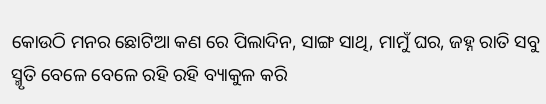କୋଉଠି ମନର ଛୋଟିଆ କଣ ରେ ପିଲାଦିନ, ସାଙ୍ଗ ସାଥି, ମାମୁଁ ଘର, ଜହ୍ନ ରାତି ସବୁ ସ୍ମୃତି ବେଳେ ବେଳେ ରହି ରହି ବ୍ୟାକୁଳ କରି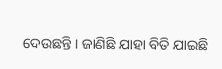ଦେଉଛନ୍ତି । ଜାଣିଛି ଯାହା ବିତି ଯାଇଛି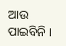ଆଉ ପାଇବିନି ।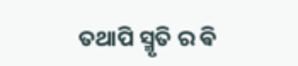ତଥାପି ସ୍ମୃତି ର ଵି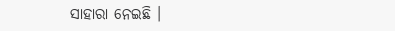ସାହାରା ନେଇଛି ।